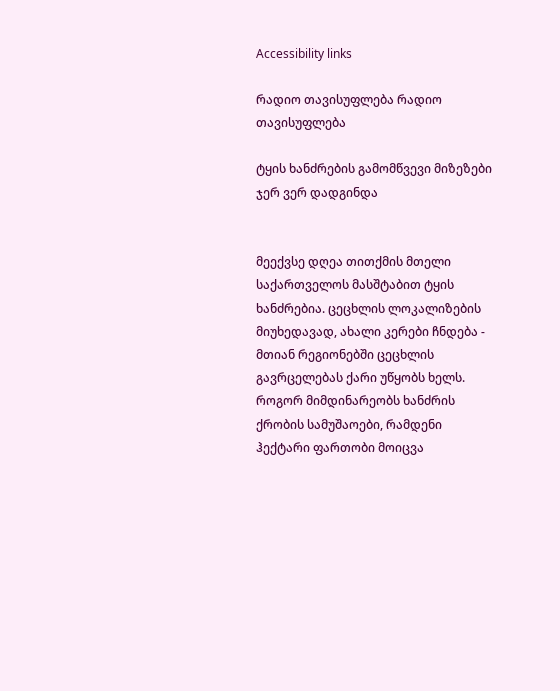Accessibility links

რადიო თავისუფლება რადიო თავისუფლება

ტყის ხანძრების გამომწვევი მიზეზები ჯერ ვერ დადგინდა


მეექვსე დღეა თითქმის მთელი საქართველოს მასშტაბით ტყის ხანძრებია. ცეცხლის ლოკალიზების მიუხედავად, ახალი კერები ჩნდება - მთიან რეგიონებში ცეცხლის გავრცელებას ქარი უწყობს ხელს. როგორ მიმდინარეობს ხანძრის ქრობის სამუშაოები, რამდენი ჰექტარი ფართობი მოიცვა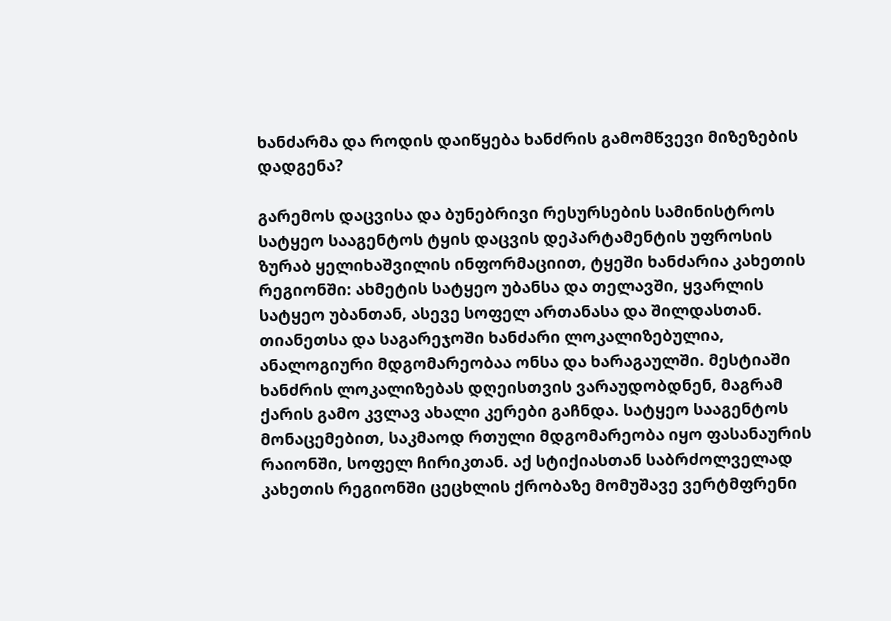ხანძარმა და როდის დაიწყება ხანძრის გამომწვევი მიზეზების დადგენა?

გარემოს დაცვისა და ბუნებრივი რესურსების სამინისტროს სატყეო სააგენტოს ტყის დაცვის დეპარტამენტის უფროსის ზურაბ ყელიხაშვილის ინფორმაციით, ტყეში ხანძარია კახეთის რეგიონში: ახმეტის სატყეო უბანსა და თელავში, ყვარლის სატყეო უბანთან, ასევე სოფელ ართანასა და შილდასთან. თიანეთსა და საგარეჯოში ხანძარი ლოკალიზებულია, ანალოგიური მდგომარეობაა ონსა და ხარაგაულში. მესტიაში ხანძრის ლოკალიზებას დღეისთვის ვარაუდობდნენ, მაგრამ ქარის გამო კვლავ ახალი კერები გაჩნდა. სატყეო სააგენტოს მონაცემებით, საკმაოდ რთული მდგომარეობა იყო ფასანაურის რაიონში, სოფელ ჩირიკთან. აქ სტიქიასთან საბრძოლველად კახეთის რეგიონში ცეცხლის ქრობაზე მომუშავე ვერტმფრენი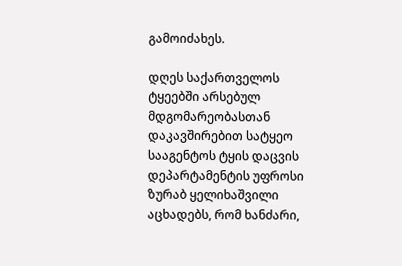გამოიძახეს.

დღეს საქართველოს ტყეებში არსებულ მდგომარეობასთან დაკავშირებით სატყეო სააგენტოს ტყის დაცვის დეპარტამენტის უფროსი ზურაბ ყელიხაშვილი აცხადებს, რომ ხანძარი,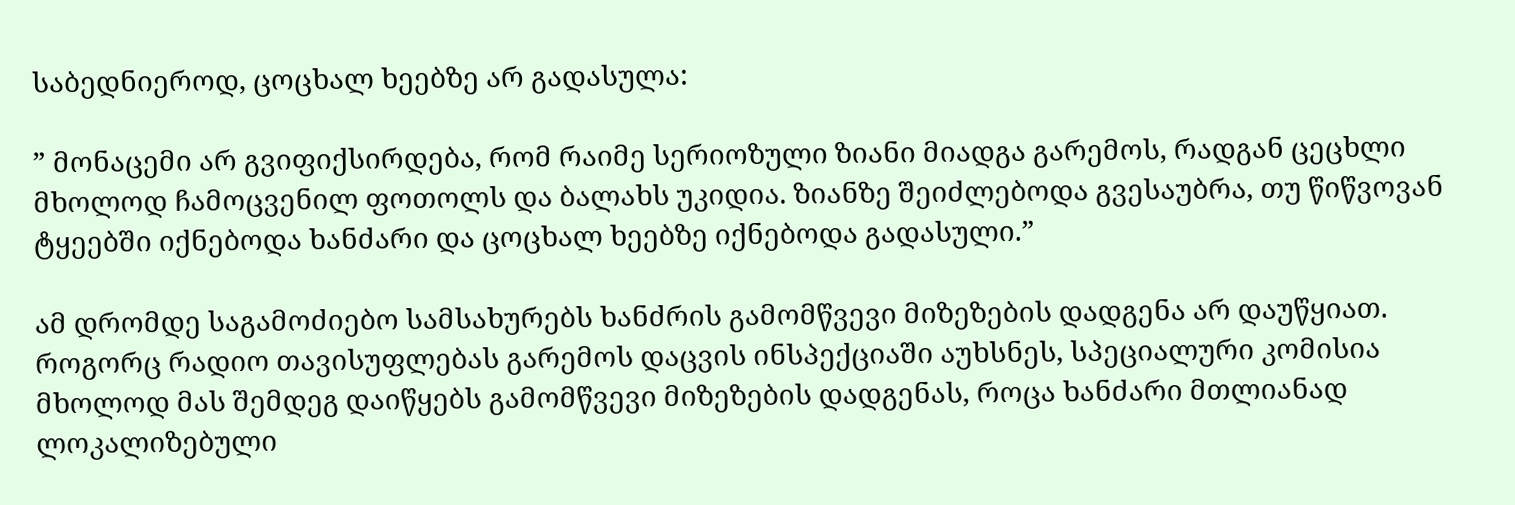საბედნიეროდ, ცოცხალ ხეებზე არ გადასულა:

” მონაცემი არ გვიფიქსირდება, რომ რაიმე სერიოზული ზიანი მიადგა გარემოს, რადგან ცეცხლი მხოლოდ ჩამოცვენილ ფოთოლს და ბალახს უკიდია. ზიანზე შეიძლებოდა გვესაუბრა, თუ წიწვოვან ტყეებში იქნებოდა ხანძარი და ცოცხალ ხეებზე იქნებოდა გადასული.”

ამ დრომდე საგამოძიებო სამსახურებს ხანძრის გამომწვევი მიზეზების დადგენა არ დაუწყიათ. როგორც რადიო თავისუფლებას გარემოს დაცვის ინსპექციაში აუხსნეს, სპეციალური კომისია მხოლოდ მას შემდეგ დაიწყებს გამომწვევი მიზეზების დადგენას, როცა ხანძარი მთლიანად ლოკალიზებული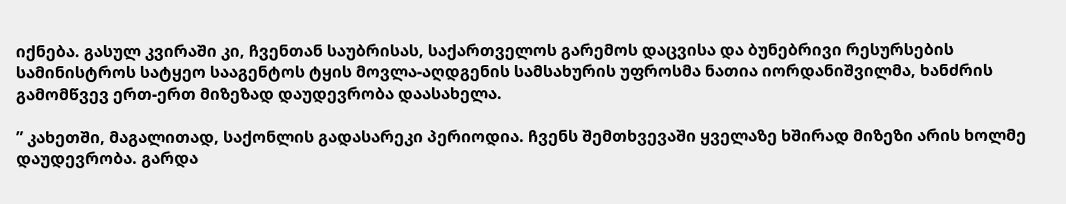იქნება. გასულ კვირაში კი, ჩვენთან საუბრისას, საქართველოს გარემოს დაცვისა და ბუნებრივი რესურსების სამინისტროს სატყეო სააგენტოს ტყის მოვლა-აღდგენის სამსახურის უფროსმა ნათია იორდანიშვილმა, ხანძრის გამომწვევ ერთ-ერთ მიზეზად დაუდევრობა დაასახელა.

” კახეთში, მაგალითად, საქონლის გადასარეკი პერიოდია. ჩვენს შემთხვევაში ყველაზე ხშირად მიზეზი არის ხოლმე დაუდევრობა. გარდა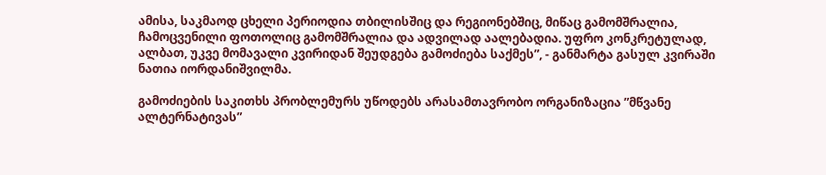ამისა, საკმაოდ ცხელი პერიოდია თბილისშიც და რეგიონებშიც, მიწაც გამომშრალია, ჩამოცვენილი ფოთოლიც გამომშრალია და ადვილად აალებადია. უფრო კონკრეტულად, ალბათ, უკვე მომავალი კვირიდან შეუდგება გამოძიება საქმეს”, - განმარტა გასულ კვირაში ნათია იორდანიშვილმა.

გამოძიების საკითხს პრობლემურს უწოდებს არასამთავრობო ორგანიზაცია ”მწვანე ალტერნატივას”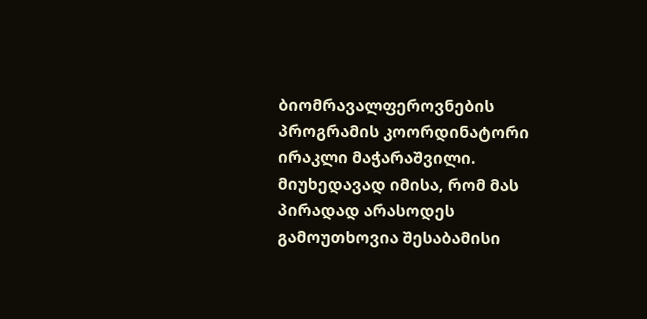ბიომრავალფეროვნების პროგრამის კოორდინატორი ირაკლი მაჭარაშვილი. მიუხედავად იმისა, რომ მას პირადად არასოდეს გამოუთხოვია შესაბამისი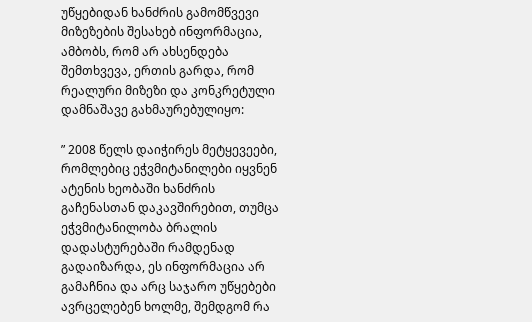უწყებიდან ხანძრის გამომწვევი მიზეზების შესახებ ინფორმაცია, ამბობს, რომ არ ახსენდება შემთხვევა, ერთის გარდა, რომ რეალური მიზეზი და კონკრეტული დამნაშავე გახმაურებულიყო:

” 2008 წელს დაიჭირეს მეტყევეები, რომლებიც ეჭვმიტანილები იყვნენ ატენის ხეობაში ხანძრის გაჩენასთან დაკავშირებით, თუმცა ეჭვმიტანილობა ბრალის დადასტურებაში რამდენად გადაიზარდა, ეს ინფორმაცია არ გამაჩნია და არც საჯარო უწყებები ავრცელებენ ხოლმე, შემდგომ რა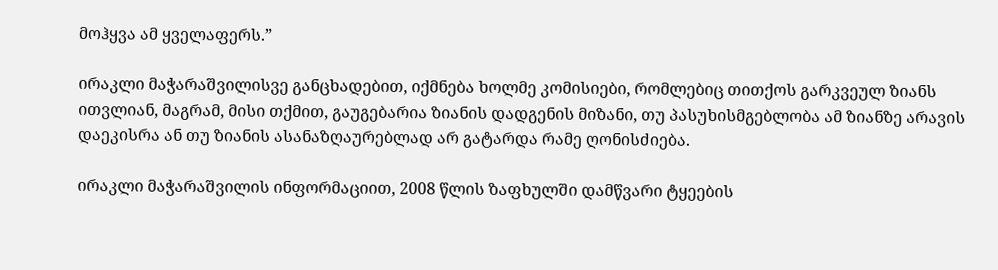მოჰყვა ამ ყველაფერს.”

ირაკლი მაჭარაშვილისვე განცხადებით, იქმნება ხოლმე კომისიები, რომლებიც თითქოს გარკვეულ ზიანს ითვლიან, მაგრამ, მისი თქმით, გაუგებარია ზიანის დადგენის მიზანი, თუ პასუხისმგებლობა ამ ზიანზე არავის დაეკისრა ან თუ ზიანის ასანაზღაურებლად არ გატარდა რამე ღონისძიება.

ირაკლი მაჭარაშვილის ინფორმაციით, 2008 წლის ზაფხულში დამწვარი ტყეების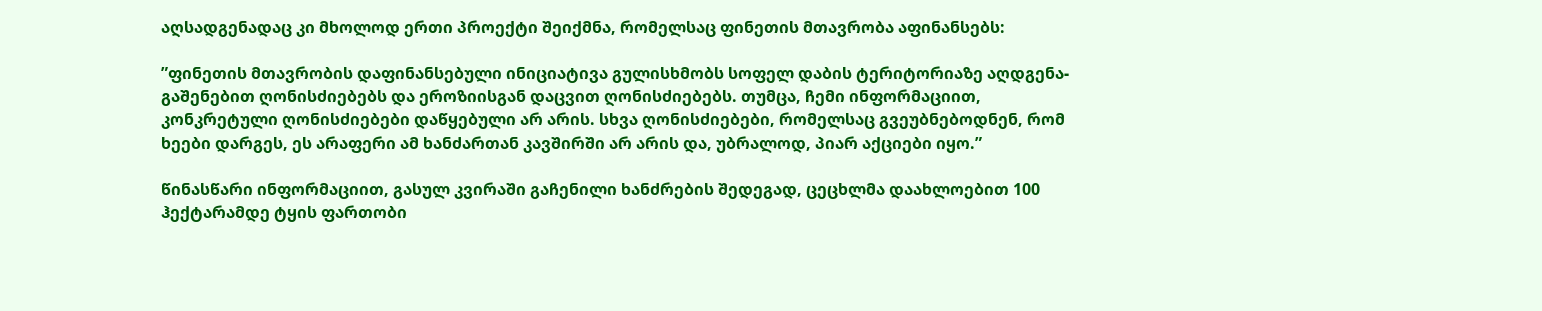აღსადგენადაც კი მხოლოდ ერთი პროექტი შეიქმნა, რომელსაც ფინეთის მთავრობა აფინანსებს:

”ფინეთის მთავრობის დაფინანსებული ინიციატივა გულისხმობს სოფელ დაბის ტერიტორიაზე აღდგენა-გაშენებით ღონისძიებებს და ეროზიისგან დაცვით ღონისძიებებს. თუმცა, ჩემი ინფორმაციით, კონკრეტული ღონისძიებები დაწყებული არ არის. სხვა ღონისძიებები, რომელსაც გვეუბნებოდნენ, რომ ხეები დარგეს, ეს არაფერი ამ ხანძართან კავშირში არ არის და, უბრალოდ, პიარ აქციები იყო.”

წინასწარი ინფორმაციით, გასულ კვირაში გაჩენილი ხანძრების შედეგად, ცეცხლმა დაახლოებით 100 ჰექტარამდე ტყის ფართობი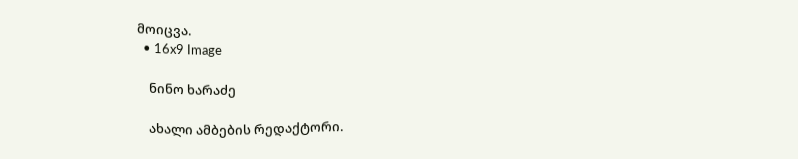მოიცვა.
  • 16x9 Image

    ნინო ხარაძე

    ახალი ამბების რედაქტორი.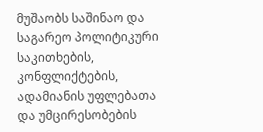მუშაობს საშინაო და საგარეო პოლიტიკური საკითხების, კონფლიქტების, ადამიანის უფლებათა და უმცირესობების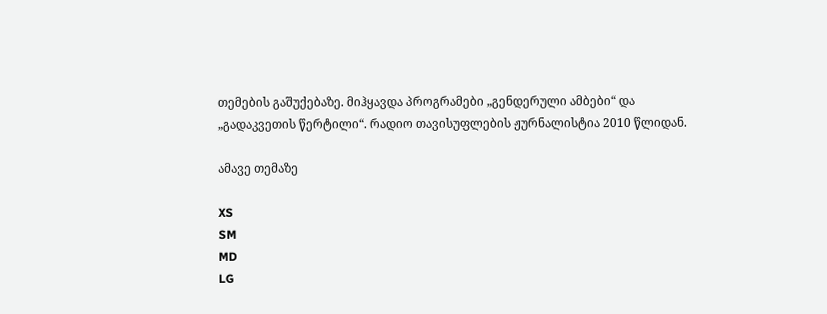თემების გაშუქებაზე. მიჰყავდა პროგრამები „გენდერული ამბები“ და „გადაკვეთის წერტილი“. რადიო თავისუფლების ჟურნალისტია 2010 წლიდან.

ამავე თემაზე

XS
SM
MD
LG